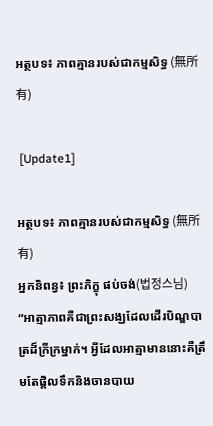អត្ថបទ៖ ភាពគ្មានរបស់ជាកម្មសិទ្ធ (無所有)

 [Update1]

អត្ថបទ៖ ភាពគ្មានរបស់ជាកម្មសិទ្ធ (無所有)
អ្នកនិពន្វ៖ ព្រះភិក្ខុ ផប់ចង់(법정스님)
“អាត្មាភាពគឺជាព្រះសង្ឃដែលដើរបិណ្ឌបាត្រដ៏ក្រីក្រម្នាក់។ អ្វីដែលអាត្មាមាននោះគឺត្រឹមតែផ្តិលទឹកនិងចានបាយ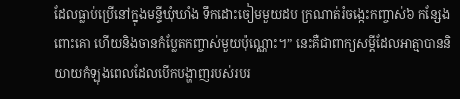ដែលធ្លាប់ប្រើនៅក្នុងមន្ទីឃុំឃាំង ទឹកដោះចៀមមួយដប ក្រណាត់រំចង្កេះកញ្ចាស់៦ កន្សែងពោះគោ ហើយនិងចានកំប្លែតកញ្ចាស់មួយប៉ុណ្ណោះ។” នេះគឺជាពាក្យសម្តីដែលអាត្មាបាននិយាយកំឡុងពេលដែលបើកបង្ហាញរបស់របរ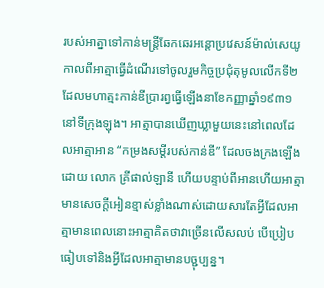របស់អាត្នាទៅកាន់មន្ត្រីឆែកឆេរអន្តោប្រវេសន៍ម៉ាល់សេយូ កាលពីអាត្មាធ្វើដំណើរទៅចូលរួមកិច្ចប្រជុំតុមូលលើកទី២ដែលមហាត្មះកាន់ឌីប្រារព្វធ្វើឡើងនាខែកញ្ញាឆ្នាំ១៩៣១នៅទីក្រុងឡុង។ អាត្មាបានឃើញឃ្លាមួយនេះនៅពេលដែលអាត្មាអាន “កម្រងសម្តីរបស់កាន់ឌី” ដែលចងក្រងឡើងដោយ លោក គ្រីផាល់ឡានី ហើយបន្ទាប់ពីអានហើយអាត្មាមានសេចក្តីអៀនខ្មាស់ខ្លាំងណាស់ដោយសារតែអ្វីដែលអាត្មាមានពេលនោះអាត្មាគិតថាវាច្រើនលើសលប់ បើប្រៀបធៀបទៅនិងអ្វីដែលអាត្មាមានបច្ជុប្បន្ន។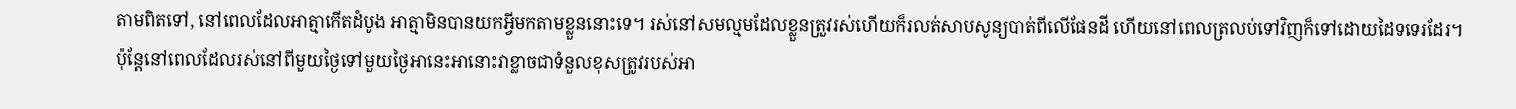តាមពិតទៅ, នៅពេលដែលអាត្មាកើតដំបូង អាត្មាមិនបានយកអ្វីមកតាមខ្លួននោះទេ។ រស់នៅសមល្មមដែលខ្លួនត្រួវរស់ហើយក៏រលត់សាបសូន្យបាត់ពីលើផែនដី ហើយនៅពេលត្រលប់ទៅវិញក៏ទៅដោយដៃទទេរដែរ។ ប៉ុន្តែនៅពេលដែលរស់នៅពីមួយថ្ងៃទៅមួយថ្ងៃអានេះអានោះវាខ្លាចជាទំនួលខុសត្រូវរបស់អា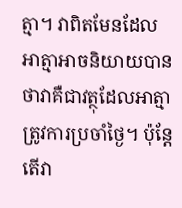ត្មា។ វាពិតមែនដែលអាត្មាអាចនិយាយបានថាវាគឺជាវត្ថុដែលអាត្មាត្រូវការប្រចាំថ្ងៃ។ ប៉ុន្តែតើវា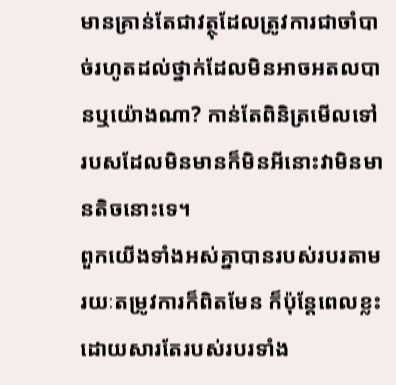មានគ្រាន់តែជាវត្ថុដែលត្រូវការជាចាំបាច់រហូតដល់ថ្នាក់ដែលមិនអាចអតលបានឬយ៉ោងណា? កាន់តែពិនិត្រមើលទៅ របសដែលមិនមានក៏មិនអីនោះវាមិនមានតិចនោះទេ។
ពួកយើងទាំងអស់គ្នាបានរបស់របរតាមរយៈតម្រូវការក៏ពិតមែន ក៏ប៉ុន្តែពេលខ្លះដោយសារតែរបស់របរទាំង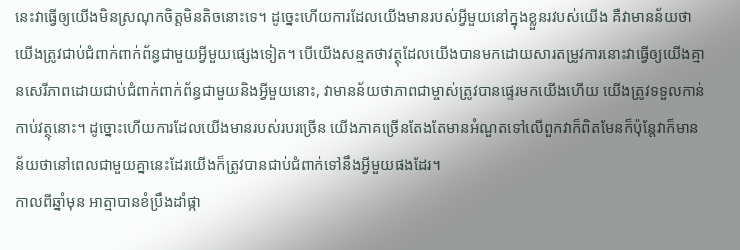នេះវាធ្វើឲ្យយើងមិនស្រណុកចិត្តមិនតិចនោះទេ។ ដូច្នេះហើយការដែលយើងមានរបស់អ្វីមួយនៅក្នុងខ្លួនរវបស់យើង គឺវាមានន័យថាយើងត្រូវជាប់ជំពាក់ពាក់ព័ន្ធជាមួយអ្វីមួយផ្សេងទៀត។ បើយើងសន្មតថាវត្ថុដែលយើងបានមកដោយសារតម្រូវការនោះវាធ្វើឲ្យយើងគ្មានសេរីភាពដោយជាប់ជំពាក់ពាក់ព័ន្ធជាមួយនិងអ្វីមួយនោះ, វាមានន័យថាភាពជាម្ចាស់ត្រូវបានផ្ទេរមកយើងហើយ យើងត្រូវទទួលកាន់កាប់វត្ថុនោះ។ ដូច្នោះហើយការដែលយើងមានរបស់របរច្រើន យើងភាគច្រើនតែងតែមានអំណួតទៅលើពួកវាក៏ពិតមែនក៏ប៉ុន្តែវាក៏មានន័យថានៅពេលជាមួយគ្នានេះដែរយើងក៏ត្រូវបានជាប់ជំពាក់ទៅនឹងអ្វីមួយផងដែរ។
កាលពីឆ្នាំមុន អាត្មាបានខំប្រឹងដាំផ្កា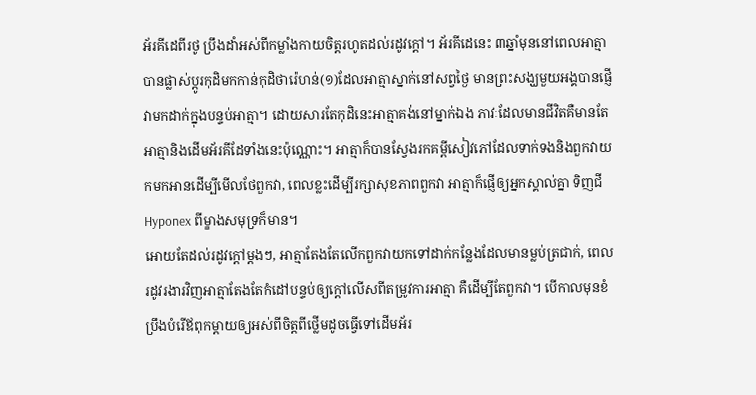អ័រគីដេពីរថូ ប្រឹងដាំអស់ពីកម្លាំងកាយចិត្តរហូតដល់រដូវក្តៅ។ អ័រគីដេនេះ ៣ឆ្នាំមុននៅពេលអាត្មាបានផ្លាស់ប្តូរកុដិមកកាន់កុដិថារ៉េហន់(១)ដែលអាត្មាស្នាក់នៅសព្វថ្ងៃ មានព្រះសង្ឃមួយអង្គបានផ្ញើវាមកដាក់ក្នុងបន្ទប់អាត្មា។ ដោយសារតែកុដិនេះអាត្មាគង់នៅម្នាក់ឯង ភាវៈដែលមានជីវិតគឺមានតែអាត្មានិងដើមអ័រគីដែទាំងនេះប៉ុណ្ណោះ។ អាត្មាក៏បានស្វែងរកគម្ពីសៀវភៅដែលទាក់ទងនិងពួកវាយកមកអានដើម្បីមើលថែពួកវា, ពេលខ្លះដើម្បីរក្សាសុខភាពពួកវា អាត្មាក៏ផ្ញើឲ្យអ្នកស្គាល់គ្នា ទិញជី Hyponex ពីម្ខាងសមុទ្រក៏មាន។
អោយតែដល់រដូវក្តៅម្តងៗ, អាត្មាតែងតែលើកពួកវាយកទៅដាក់កន្លែងដែលមានម្លប់ត្រជាក់, ពេលរដូវរងារវិញអាត្មាតែងតែកំដៅបន្ទប់ឲ្យក្តៅលើសពីតម្រូវការអាត្មា គឺដើម្បីតែពួកវា។ បើកាលមុនខំប្រឹងបំរើឪពុកម្តាយឲ្យអស់ពីចិត្តពីថ្លើមដូចធ្វើទៅដើមអ័រ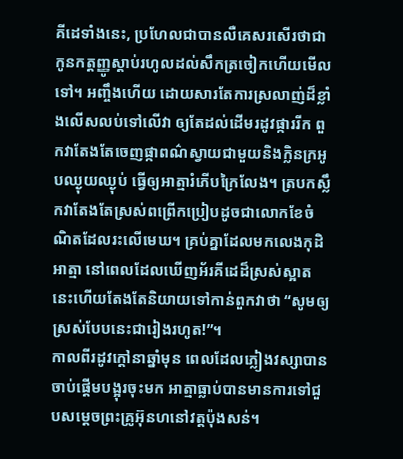គីដេទាំងនេះ, ប្រហែលជាបានលឺគេសរសើរថាជាកូនកត្តញ្ញូស្តាប់រហូលដល់សឹកត្រចៀកហើយមើលទៅ។ អញ្ចឹងហើយ ដោយសារតែការស្រលាញ់ដ៏ខ្លាំងលើសលប់ទៅលើវា ឲ្យតែដល់ដើមរដូវផ្ការរីក ពួកវាតែងតែចេញផ្កាពណ៌ស្វាយជាមួយនិងក្លិនក្រអូបឈ្ងុយឈ្ងុប់ ធ្វើឲ្យអាត្មារំភើបក្រៃលែង។ ត្របកស្លឹកវាតែងតែស្រស់ពព្រើកប្រៀបដូចជាលោកខែចំណិតដែលរះលើមេឃ។ គ្រប់គ្នាដែលមកលេងកុដិអាត្មា នៅពេលដែលឃើញអ័រគីដេដ៏ស្រស់ស្អាតនេះហើយតែងតែនិយាយទៅកាន់ពួកវាថា “សូមឲ្យស្រស់បែបនេះជារៀងរហូត!”។
កាលពីរដូវក្តៅនាឆ្នាំមុន ពេលដែលភ្លៀងវស្សាបានចាប់ផ្តើមបង្អុរចុះមក អាត្មាធ្លាប់បានមានការទៅជួបសម្តេចព្រះគ្រូអ៊ុនហនៅវត្តប៉ុងសន់។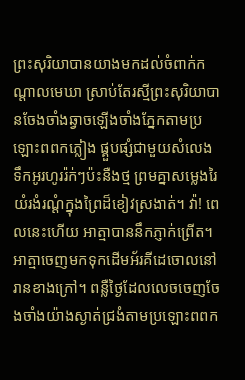ព្រះសុរិយាបានយាងមកដល់ចំពាក់កណ្តាលមេឃា ស្រាប់តែរស្មីព្រះសុរិយាបានចែងចាំងឆ្វាចឡើងចាំងភ្នែកតាមប្រឡោះពពកភ្លៀង ផ្គួបផ្សំជាមួយសំលេងទឹកអូរហូររ៉ក់ៗប៉ះនឺងថ្ម ព្រមគ្នាសម្លេងរៃយំរងំរណ្តំក្នុងព្រៃដ៏ខៀវស្រងាត់។ វ៉ា! ពេលនេះហើយ អាត្មាបាននឹកភ្ញាក់ព្រើត។ អាត្មាចេញមកទុកដើមអ័រគីដេចោលនៅរានខាងក្រៅ។ ពន្លឺថ្ងៃដែលលេចចេញចែងចាំងយ៉ាងស្ងាត់ជ្រងំតាមប្រឡោះពពក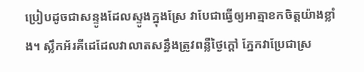ប្រៀបដូចជាសន្ទូងដែលស្ទូងក្នុងស្រែ វាបែជាធ្វើឲ្យអាត្មាខកចិត្តយ៉ាងខ្លាំង។ ស្លឹកអ័រគីដេដែលវាលាតសន្ធឹងត្រូវពន្លឺថ្ងៃក្តៅ ភ្នែកវាប្រែជាស្រ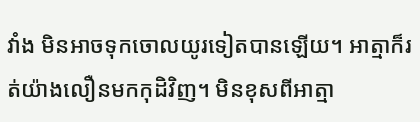វាំង មិនអាចទុកចោលយូរទៀតបានឡើយ។ អាត្មាក៏រត់យ៉ាងលឿនមកកុដិវិញ។ មិនខុសពីអាត្មា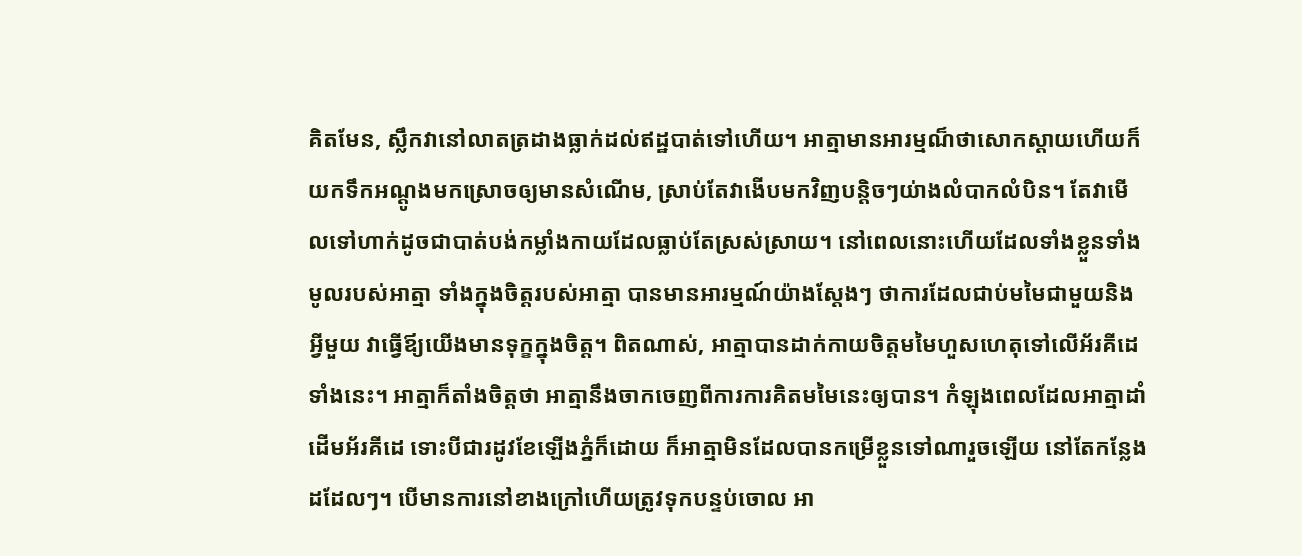គិតមែន, ស្លឹកវានៅលាតត្រដាងធ្លាក់ដល់ឥដ្ឋបាត់ទៅហើយ។ អាត្មាមានអារម្មណ៏ថាសោកស្តាយហើយក៏យកទឹកអណ្តូងមកស្រោចឲ្យមានសំណើម, ស្រាប់តែវាងើបមកវិញបន្តិចៗយ់ាងលំបាកលំបិន។ តែវាមើលទៅហាក់ដូចជាបាត់បង់កម្លាំងកាយដែលធ្លាប់តែស្រស់ស្រាយ។ នៅពេលនោះហើយដែលទាំងខ្លួនទាំងមូលរបស់អាត្មា ទាំងក្នុងចិត្តរបស់អាត្មា បានមានអារម្មណ៍យ៉ាងស្តែងៗ ថាការដែលជាប់មមៃជាមួយនិងអ្វីមួយ វាធ្វើឪ្យយើងមានទុក្ខក្នុងចិត្ត។ ពិតណាស់, អាត្មាបានដាក់កាយចិត្តមមៃហួសហេតុទៅលើអ័រគីដេទាំងនេះ។ អាត្មាក៏តាំងចិត្តថា អាត្មានឹងចាកចេញពីការការគិតមមៃនេះឲ្យបាន។ កំឡុងពេលដែលអាត្មាដាំដើមអ័រគីដេ ទោះបីជារដូវខែឡើងភ្នំក៏ដោយ ក៏អាត្មាមិនដែលបានកម្រើខ្លួនទៅណារួចឡើយ នៅតែកន្លែងដដែលៗ។ បើមានការនៅខាងក្រៅហើយត្រូវទុកបន្ទប់ចោល អា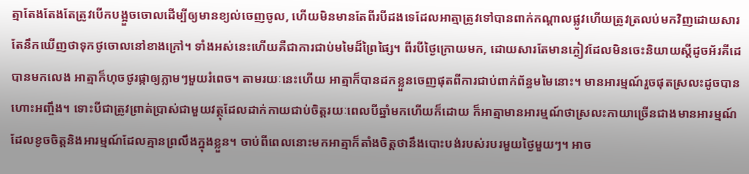ត្មាតែងតែងតែត្រូវបើកបង្អួចចោលដើម្បីឲ្យមានខ្យល់ចេញចូល, ហើយមិនមានតែពីរបីដងទេដែលអាត្មាត្រូវទៅបានពាក់កណ្តាលផ្លូវហើយត្រូវត្រលប់មកវិញដោយសារតែនឹកឃើញថាទុកថូចោលនៅខាងក្រៅ។ ទាំងអស់នេះហើយគឺជាការជាប់មមៃដ៏ព្រៃផ្សៃ។ ពីរបីថ្ងៃក្រោយមក, ដោយសារតែមានភ្ងៀវដែលមិនចេះនិយាយស្តីដូចអ័រគីដេបានមកលេង អាត្មាក៏ហុចថូរផ្កាឲ្យភ្លាមៗមួយរំពេច។ តាមរយៈនេះហើយ អាត្មាក៏បានដកខ្លួនចេញផុតពីការជាប់ពាក់ព័ន្ធមមៃនោះ។ មានអារម្មណ៍រួចផុតស្រលះដូចបានហោះអញ្ចឹង។ ទោះបីជាត្រូវព្រាត់ប្រាស់ជាមួយវត្ថុដែលដាក់កាយជាប់ចិត្តរយៈពេលបីឆ្នាំមកហើយក៏ដោយ ក៏អាត្មាមានអារម្មណ៍ថាស្រលះកាយាច្រើនជាងមានអារម្មណ៍ដែលខូចចិត្តនិងអារម្មណ៍ដែលគ្មានព្រលឹងក្នុងខ្លួន។ ចាប់ពីពេលនោះមកអាត្មាក៏តាំងចិត្តថានឹងបោះបង់របស់របរមួយថ្ងៃមួយៗ។ អាច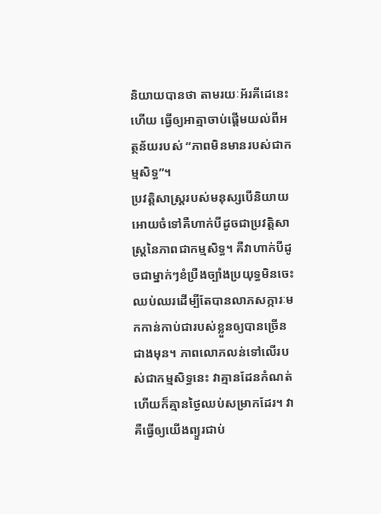និយាយបានថា តាមរយៈអ័រគីដេនេះហើយ ធ្វើឲ្យអាត្មាចាប់ផ្តើមយល់ពីអត្ថន័យរបស់ “ភាពមិនមានរបស់ជាកម្មសិទ្ធ”។
ប្រវត្តិសាស្រ្តរបស់មនុស្សបើនិយាយអោយចំទៅគឺហាក់បីដូចជាប្រវត្តិសាស្រ្តនៃភាពជាកម្មសិទ្ធ។ គឺវាហាក់បីដូចជាម្នាក់ៗខំប្រឺងច្បាំងប្រយុទ្ធមិនចេះឈប់ឈរដើម្បីតែបានលាភសក្ការៈមកកាន់កាប់ជារបស់ខ្លួនឲ្យបានច្រើនជាងមុន។ ភាពលោភលន់ទៅលើរបស់ជាកម្មសិទ្ធនេះ វាគ្មានដែនកំណត់ហើយក៏គ្មានថ្ងៃឈប់សម្រាកដែរ។ វាគឺធ្វើឲ្យយើងព្យួរជាប់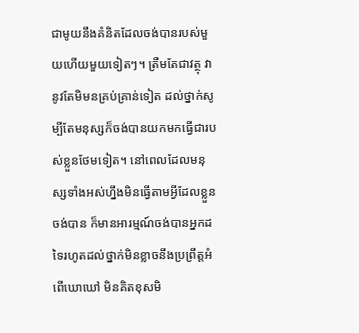ជាមូយនឹងគំនិតដែលចង់បានរបស់មួយហើយមួយទៀតៗ។ ត្រឺមតែជាវត្ថុ វានូវតែមិមនគ្រប់គ្រាន់ទៀត ដល់ថ្នាក់សូម្បីតែមនុស្សក៏ចង់បានយកមកធ្វើជារបស់ខ្លួនថែមទៀត។ នៅពេលដែលមនុស្សទាំងអស់ហ្នឹងមិនធ្វើតាមអ្វីដែលខ្លួនចង់បាន ក៏មានអារម្មណ៍ចង់បានអ្នកដទៃរហូតដល់ថ្នាក់មិនខ្លាចនឹងប្រព្រឹត្តអំពើឃោឃៅ មិនគិតខុសមិ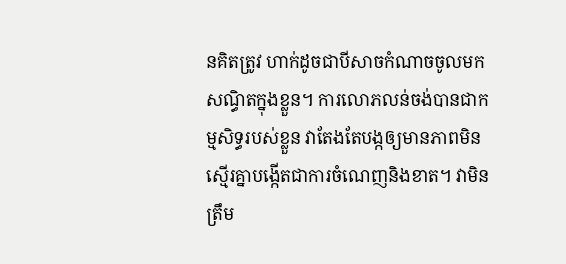នគិតត្រូវ ហាក់ដូចជាបីសាចកំណាចចូលមកសណ្ធិតក្នុងខ្លួន។ ការលោភលន់ចង់បានជាកម្មសិទ្ធរបស់ខ្លួន វាតែងតែបង្កឲ្យមានភាពមិនស្មើរគ្នាបង្កើតជាការចំណេញនិងខាត។ វាមិនត្រឹម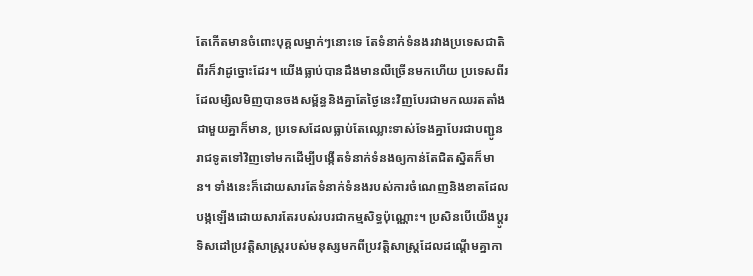តែកើតមានចំពោះបុគ្គលម្នាក់ៗនោះទេ តែទំនាក់ទំនងរវាងប្រទេសជាតិពីរក៏វាដូច្នោះដែរ។ យើងធ្លាប់បានដឹងមានលឺច្រើនមកហើយ ប្រទេសពីរដែលម្សិលមិញបានចងសម្ព័ន្ធនិងគ្នាតែថ្ងៃនេះវិញបែរជាមកឈរតតាំងជាមួយគ្នាក៏មាន, ប្រទេសដែលធ្លាប់តែឈ្លោះទាស់ទែងគ្នាបែរជាបញ្ជូនរាជទូតទៅវិញទៅមកដើម្បីបង្កើតទំនាក់ទំនងឲ្យកាន់តែជិតស្និតក៏មាន។ ទាំងនេះក៏ដោយសារតែទំនាក់ទំនងរបស់ការចំណេញនិងខាតដែលបង្កឡើងដោយសារតែរបស់របរជាកម្មសិទ្ធប៉ុណ្ណោះ។ ប្រសិនបើយើងប្តូរទិសដៅប្រវត្តិសាស្រ្តរបស់មនុស្សមកពីប្រវត្តិសាស្រ្តដែលដណ្តើមគ្នាកា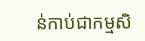ន់កាប់ជាកម្មសិ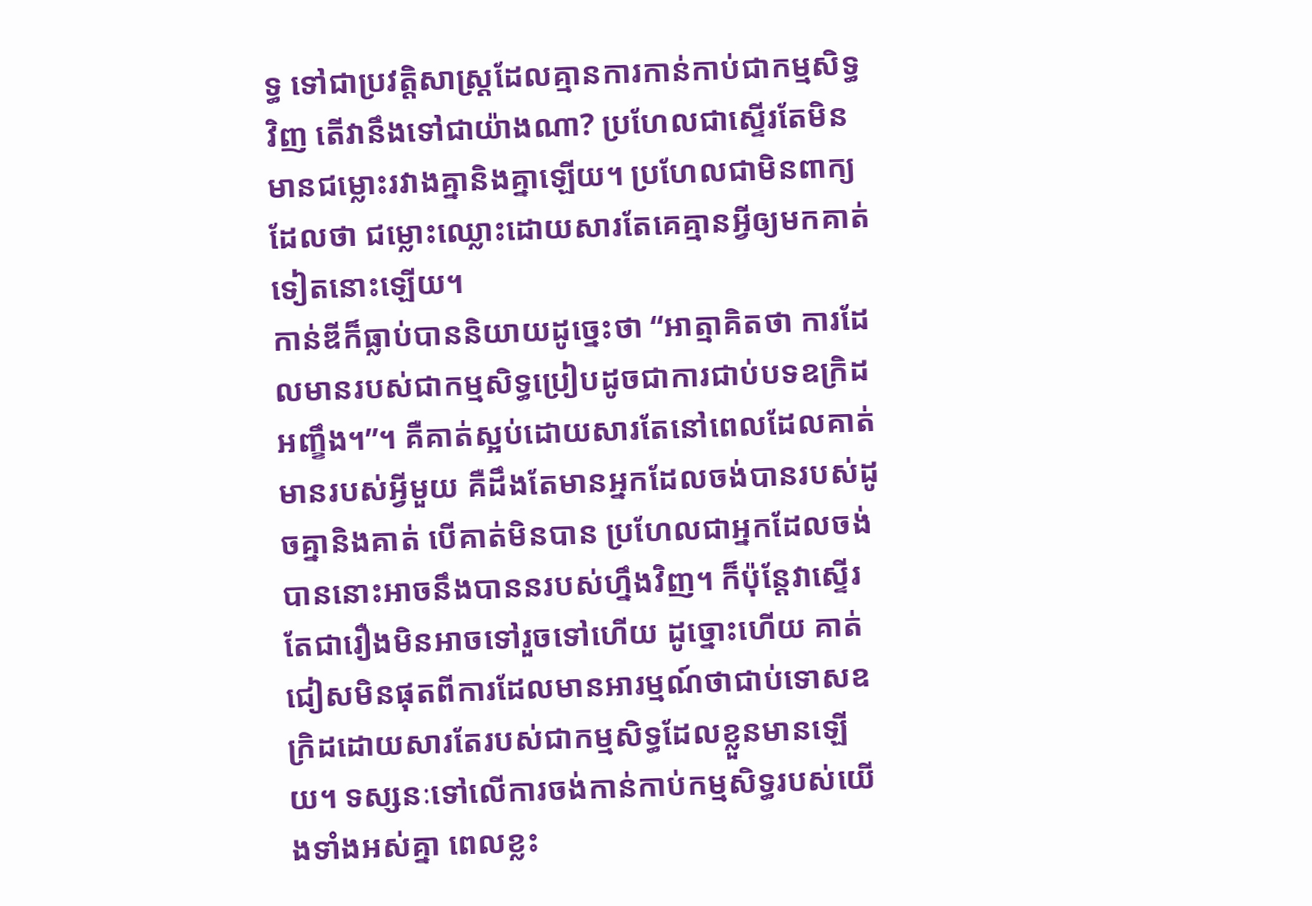ទ្ធ ទៅជាប្រវត្តិសាស្ត្រដែលគ្មានការកាន់កាប់ជាកម្មសិទ្ធវិញ តើវានឹងទៅជាយ៉ាងណា? ប្រហែលជាស្ទើរតែមិនមានជម្លោះរវាងគ្នានិងគ្នាឡើយ។ ប្រហែលជាមិនពាក្យដែលថា ជម្លោះឈ្លោះដោយសារតែគេគ្មានអ្វីឲ្យមកគាត់ទៀតនោះឡើយ។
កាន់ឌីក៏ធ្លាប់បាននិយាយដូច្នេះថា “អាត្មាគិតថា ការដែលមានរបស់ជាកម្មសិទ្ធប្រៀបដូចជាការជាប់បទឧក្រិដអញ្ខឹង។”។ គឺគាត់ស្អប់ដោយសារតែនៅពេលដែលគាត់មានរបស់អ្វីមួយ គឺដឹងតែមានអ្នកដែលចង់បានរបស់ដូចគ្នានិងគាត់ បើគាត់មិនបាន ប្រហែលជាអ្នកដែលចង់បាននោះអាចនឹងបាននរបស់ហ្នឹងវិញ។ ក៏ប៉ុន្តែវាស្ទើរតែជារឿងមិនអាចទៅរួចទៅហើយ ដូច្នោះហើយ គាត់ជៀសមិនផុតពីការដែលមានអារម្មណ៍ថាជាប់ទោសឧក្រិដដោយសារតែរបស់ជាកម្មសិទ្ធដែលខ្លួនមានឡើយ។ ទស្សនៈទៅលើការចង់កាន់កាប់កម្មសិទ្ធរបស់យើងទាំងអស់គ្នា ពេលខ្លះ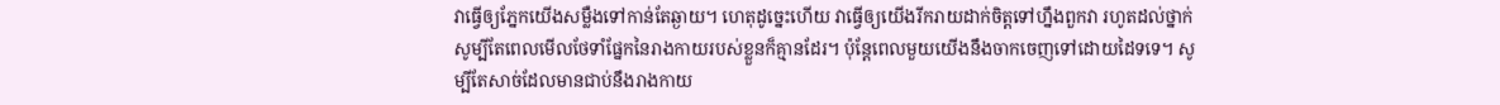វាធ្វើឲ្យភ្នែកយើងសម្លឺងទៅកាន់តែឆ្ងាយ។ ហេតុដូច្នេះហើយ វាធ្វើឲ្យយើងរីករាយដាក់ចិត្តទៅហ្នឹងពួកវា រហូតដល់ថ្នាក់សូម្បីតែពេលមើលថែទាំផ្នែកនៃរាងកាយរបស់ខ្លួនក៏គ្មានដែរ។ ប៉ុន្តែពេលមួយយើងនឹងចាកចេញទៅដោយដៃទទេ។ សូម្បីតែសាច់ដែលមានជាប់នឹងរាងកាយ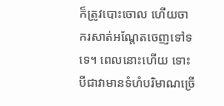ក៏ត្រូវបោះចោល ហើយចាករសាត់អណ្តែតចេញទៅទទេ។ ពេលនោះហើយ ទោះបីជាវាមានទំហំបរិមាណច្រើ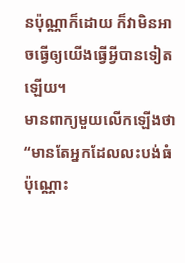នប៉ុណ្ណាក៏ដោយ ក៏វាមិនអាចធ្វើឲ្យយើងធ្វើអ្វីបានទៀតឡើយ។
មានពាក្យមួយលើកឡើងថា “មានតែអ្នកដែលលះបង់ធំប៉ុណ្ណោះ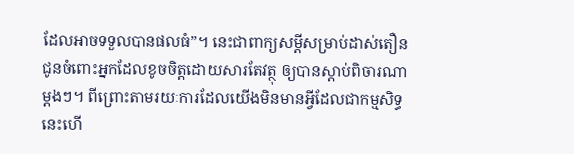ដែលអាចទទួលបានផលធំ”។ នេះជាពាក្យសម្តីសម្រាប់ដាស់តឿនជូនចំពោះអ្នកដែលខូចចិត្តដោយសារតែវត្ថុ ឲ្យបានស្តាប់ពិចារណាម្តងៗ។ ពីព្រោះតាមរយៈការដែលយើងមិនមានអ្វីដែលជាកម្មសិទ្ធនេះហើ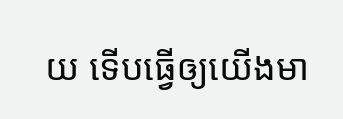យ ទើបធ្វើឲ្យយើងមា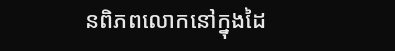នពិភពលោកនៅក្នុងដៃ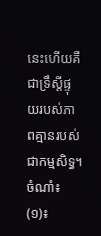នេះហើយគឺជាទ្រឹស្តីផ្ទុយរបស់ភាពគ្មានរបស់ជាកម្មសិទ្ធ។
ចំណាំ៖ (១)៖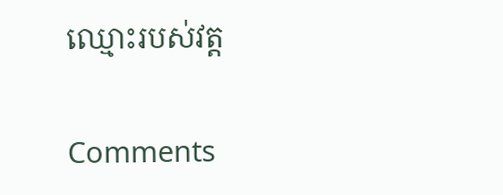ឈ្មោះរបស់វត្ត

Comments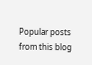Popular posts from this blog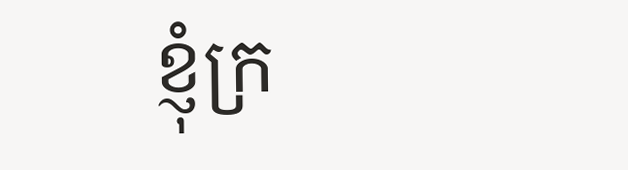ខ្ញុំក្រ